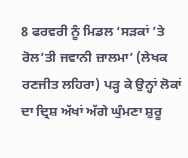8 ਫਰਵਰੀ ਨੂੰ ਮਿਡਲ ‘ਸੜਕਾਂ ’ਤੇ ਰੋਲ’ਤੀ ਜਵਾਨੀ ਜ਼ਾਲਮਾ’ (ਲੇਖਕ ਰਣਜੀਤ ਲਹਿਰਾ) ਪੜ੍ਹ ਕੇ ਉਨ੍ਹਾਂ ਲੋਕਾਂ ਦਾ ਦ੍ਰਿਸ਼ ਅੱਖਾਂ ਅੱਗੇ ਘੁੰਮਣਾ ਸ਼ੁਰੂ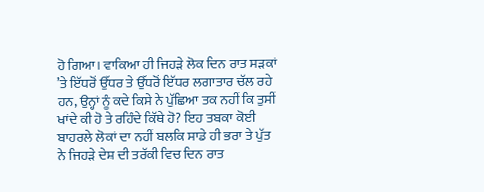ਹੋ ਗਿਆ। ਵਾਕਿਆ ਹੀ ਜਿਹੜੇ ਲੋਕ ਦਿਨ ਰਾਤ ਸੜਕਾਂ ’ਤੇ ਇੱਧਰੋਂ ਉੱਧਰ ਤੇ ਉੱਧਰੋਂ ਇੱਧਰ ਲਗਾਤਾਰ ਚੱਲ ਰਹੇ ਹਨ, ਉਨ੍ਹਾਂ ਨੂੰ ਕਦੇ ਕਿਸੇ ਨੇ ਪੁੱਛਿਆ ਤਕ ਨਹੀਂ ਕਿ ਤੁਸੀਂ ਖਾਂਦੇ ਕੀ ਹੋ ਤੇ ਰਹਿੰਦੇ ਕਿੱਥੇ ਹੋ? ਇਹ ਤਬਕਾ ਕੋਈ ਬਾਹਰਲੇ ਲੋਕਾਂ ਦਾ ਨਹੀਂ ਬਲਕਿ ਸਾਡੇ ਹੀ ਭਰਾ ਤੇ ਪੁੱਤ ਨੇ ਜਿਹੜੇ ਦੇਸ਼ ਦੀ ਤਰੱਕੀ ਵਿਚ ਦਿਨ ਰਾਤ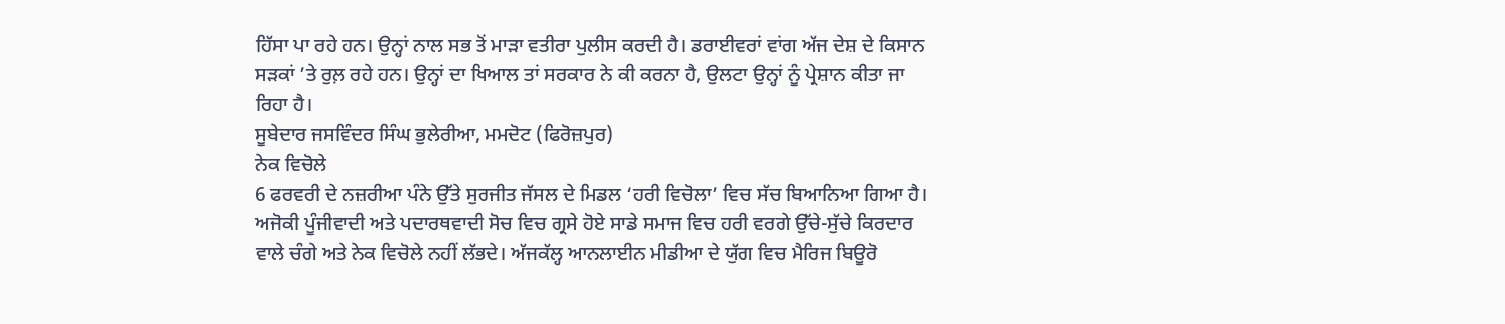ਹਿੱਸਾ ਪਾ ਰਹੇ ਹਨ। ਉਨ੍ਹਾਂ ਨਾਲ ਸਭ ਤੋਂ ਮਾੜਾ ਵਤੀਰਾ ਪੁਲੀਸ ਕਰਦੀ ਹੈ। ਡਰਾਈਵਰਾਂ ਵਾਂਗ ਅੱਜ ਦੇਸ਼ ਦੇ ਕਿਸਾਨ ਸੜਕਾਂ ’ਤੇ ਰੁਲ਼ ਰਹੇ ਹਨ। ਉਨ੍ਹਾਂ ਦਾ ਖਿਆਲ ਤਾਂ ਸਰਕਾਰ ਨੇ ਕੀ ਕਰਨਾ ਹੈ, ਉਲਟਾ ਉਨ੍ਹਾਂ ਨੂੰ ਪ੍ਰੇਸ਼ਾਨ ਕੀਤਾ ਜਾ ਰਿਹਾ ਹੈ।
ਸੂਬੇਦਾਰ ਜਸਵਿੰਦਰ ਸਿੰਘ ਭੁਲੇਰੀਆ, ਮਮਦੋਟ (ਫਿਰੋਜ਼ਪੁਰ)
ਨੇਕ ਵਿਚੋਲੇ
6 ਫਰਵਰੀ ਦੇ ਨਜ਼ਰੀਆ ਪੰਨੇ ਉੱਤੇ ਸੁਰਜੀਤ ਜੱਸਲ ਦੇ ਮਿਡਲ ‘ਹਰੀ ਵਿਚੋਲਾ’ ਵਿਚ ਸੱਚ ਬਿਆਨਿਆ ਗਿਆ ਹੈ। ਅਜੋਕੀ ਪੂੰਜੀਵਾਦੀ ਅਤੇ ਪਦਾਰਥਵਾਦੀ ਸੋਚ ਵਿਚ ਗ੍ਰਸੇ ਹੋਏ ਸਾਡੇ ਸਮਾਜ ਵਿਚ ਹਰੀ ਵਰਗੇ ਉੱਚੇ-ਸੁੱਚੇ ਕਿਰਦਾਰ ਵਾਲੇ ਚੰਗੇ ਅਤੇ ਨੇਕ ਵਿਚੋਲੇ ਨਹੀਂ ਲੱਭਦੇ। ਅੱਜਕੱਲ੍ਹ ਆਨਲਾਈਨ ਮੀਡੀਆ ਦੇ ਯੁੱਗ ਵਿਚ ਮੈਰਿਜ ਬਿਊਰੋ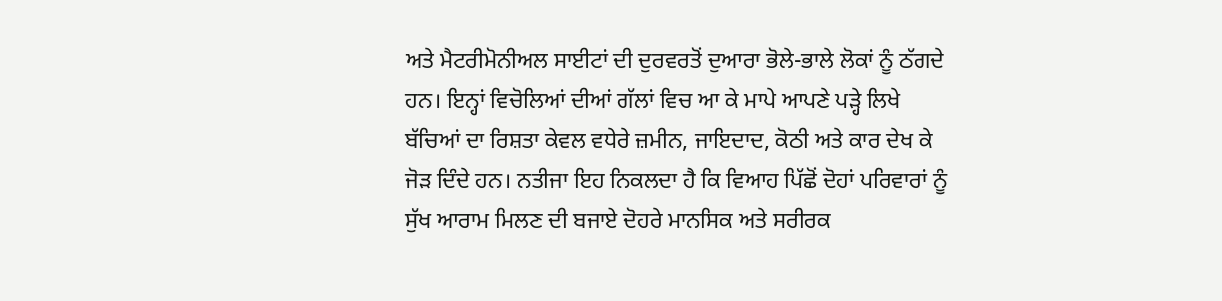ਅਤੇ ਮੈਟਰੀਮੋਨੀਅਲ ਸਾਈਟਾਂ ਦੀ ਦੁਰਵਰਤੋਂ ਦੁਆਰਾ ਭੋਲੇ-ਭਾਲੇ ਲੋਕਾਂ ਨੂੰ ਠੱਗਦੇ ਹਨ। ਇਨ੍ਹਾਂ ਵਿਚੋਲਿਆਂ ਦੀਆਂ ਗੱਲਾਂ ਵਿਚ ਆ ਕੇ ਮਾਪੇ ਆਪਣੇ ਪੜ੍ਹੇ ਲਿਖੇ ਬੱਚਿਆਂ ਦਾ ਰਿਸ਼ਤਾ ਕੇਵਲ ਵਧੇਰੇ ਜ਼ਮੀਨ, ਜਾਇਦਾਦ, ਕੋਠੀ ਅਤੇ ਕਾਰ ਦੇਖ ਕੇ ਜੋੜ ਦਿੰਦੇ ਹਨ। ਨਤੀਜਾ ਇਹ ਨਿਕਲਦਾ ਹੈ ਕਿ ਵਿਆਹ ਪਿੱਛੋਂ ਦੋਹਾਂ ਪਰਿਵਾਰਾਂ ਨੂੰ ਸੁੱਖ ਆਰਾਮ ਮਿਲਣ ਦੀ ਬਜਾਏ ਦੋਹਰੇ ਮਾਨਸਿਕ ਅਤੇ ਸਰੀਰਕ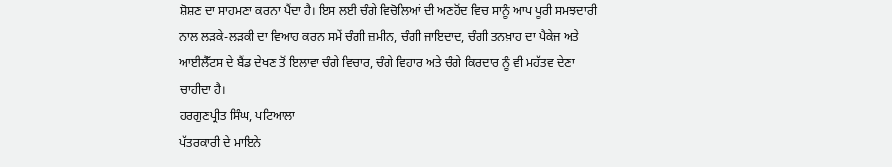ਸ਼ੋਸ਼ਣ ਦਾ ਸਾਹਮਣਾ ਕਰਨਾ ਪੈਂਦਾ ਹੈ। ਇਸ ਲਈ ਚੰਗੇ ਵਿਚੋਲਿਆਂ ਦੀ ਅਣਹੋਂਦ ਵਿਚ ਸਾਨੂੰ ਆਪ ਪੂਰੀ ਸਮਝਦਾਰੀ ਨਾਲ ਲੜਕੇ-ਲੜਕੀ ਦਾ ਵਿਆਹ ਕਰਨ ਸਮੇਂ ਚੰਗੀ ਜ਼ਮੀਨ, ਚੰਗੀ ਜਾਇਦਾਦ, ਚੰਗੀ ਤਨਖ਼ਾਹ ਦਾ ਪੈਕੇਜ ਅਤੇ ਆਈਲੈੱਟਸ ਦੇ ਬੈਂਡ ਦੇਖਣ ਤੋਂ ਇਲਾਵਾ ਚੰਗੇ ਵਿਚਾਰ, ਚੰਗੇ ਵਿਹਾਰ ਅਤੇ ਚੰਗੇ ਕਿਰਦਾਰ ਨੂੰ ਵੀ ਮਹੱਤਵ ਦੇਣਾ ਚਾਹੀਦਾ ਹੈ।
ਹਰਗੁਣਪ੍ਰੀਤ ਸਿੰਘ, ਪਟਿਆਲਾ
ਪੱਤਰਕਾਰੀ ਦੇ ਮਾਇਨੇ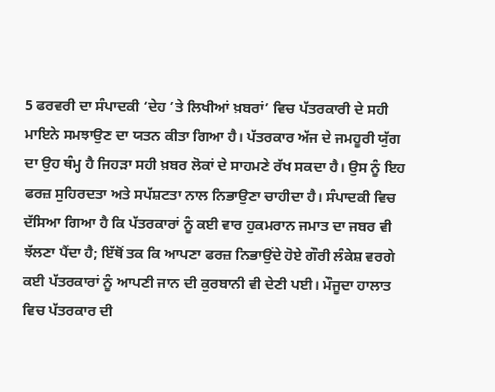5 ਫਰਵਰੀ ਦਾ ਸੰਪਾਦਕੀ ‘ਦੇਹ ’ਤੇ ਲਿਖੀਆਂ ਖ਼ਬਰਾਂ’ ਵਿਚ ਪੱਤਰਕਾਰੀ ਦੇ ਸਹੀ ਮਾਇਨੇ ਸਮਝਾਉਣ ਦਾ ਯਤਨ ਕੀਤਾ ਗਿਆ ਹੈ। ਪੱਤਰਕਾਰ ਅੱਜ ਦੇ ਜਮਹੂਰੀ ਯੁੱਗ ਦਾ ਉਹ ਥੰਮ੍ਹ ਹੈ ਜਿਹੜਾ ਸਹੀ ਖ਼ਬਰ ਲੋਕਾਂ ਦੇ ਸਾਹਮਣੇ ਰੱਖ ਸਕਦਾ ਹੈ। ਉਸ ਨੂੰ ਇਹ ਫਰਜ਼ ਸੁਹਿਰਦਤਾ ਅਤੇ ਸਪੱਸ਼ਟਤਾ ਨਾਲ ਨਿਭਾਉਣਾ ਚਾਹੀਦਾ ਹੈ। ਸੰਪਾਦਕੀ ਵਿਚ ਦੱਸਿਆ ਗਿਆ ਹੈ ਕਿ ਪੱਤਰਕਾਰਾਂ ਨੂੰ ਕਈ ਵਾਰ ਹੁਕਮਰਾਨ ਜਮਾਤ ਦਾ ਜਬਰ ਵੀ ਝੱਲਣਾ ਪੈਂਦਾ ਹੈ; ਇੱਥੋਂ ਤਕ ਕਿ ਆਪਣਾ ਫਰਜ਼ ਨਿਭਾਉਂਦੇ ਹੋਏ ਗੌਰੀ ਲੰਕੇਸ਼ ਵਰਗੇ ਕਈ ਪੱਤਰਕਾਰਾਂ ਨੂੰ ਆਪਣੀ ਜਾਨ ਦੀ ਕੁਰਬਾਨੀ ਵੀ ਦੇਣੀ ਪਈ। ਮੌਜੂਦਾ ਹਾਲਾਤ ਵਿਚ ਪੱਤਰਕਾਰ ਦੀ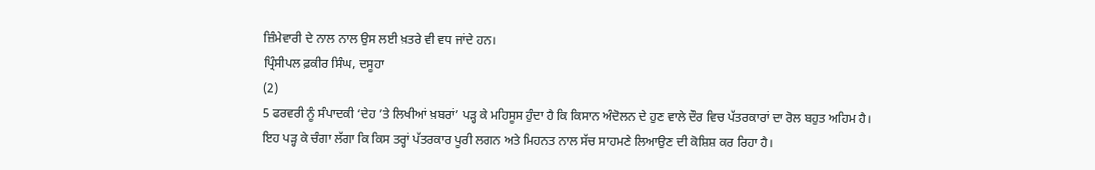ਜ਼ਿੰਮੇਵਾਰੀ ਦੇ ਨਾਲ ਨਾਲ ਉਸ ਲਈ ਖ਼ਤਰੇ ਵੀ ਵਧ ਜਾਂਦੇ ਹਨ।
ਪ੍ਰਿੰਸੀਪਲ ਫ਼ਕੀਰ ਸਿੰਘ, ਦਸੂਹਾ
(2)
5 ਫਰਵਰੀ ਨੂੰ ਸੰਪਾਦਕੀ ‘ਦੇਹ ’ਤੇ ਲਿਖੀਆਂ ਖ਼ਬਰਾਂ’ ਪੜ੍ਹ ਕੇ ਮਹਿਸੂਸ ਹੁੰਦਾ ਹੈ ਕਿ ਕਿਸਾਨ ਅੰਦੋਲਨ ਦੇ ਹੁਣ ਵਾਲੇ ਦੌਰ ਵਿਚ ਪੱਤਰਕਾਰਾਂ ਦਾ ਰੋਲ ਬਹੁਤ ਅਹਿਮ ਹੈ। ਇਹ ਪੜ੍ਹ ਕੇ ਚੰਗਾ ਲੱਗਾ ਕਿ ਕਿਸ ਤਰ੍ਹਾਂ ਪੱਤਰਕਾਰ ਪੂਰੀ ਲਗਨ ਅਤੇ ਮਿਹਨਤ ਨਾਲ ਸੱਚ ਸਾਹਮਣੇ ਲਿਆਉਣ ਦੀ ਕੋਸ਼ਿਸ਼ ਕਰ ਰਿਹਾ ਹੈ।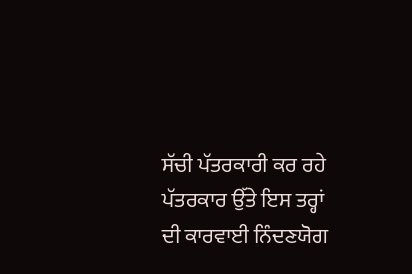ਸੱਚੀ ਪੱਤਰਕਾਰੀ ਕਰ ਰਹੇ ਪੱਤਰਕਾਰ ਉੱਤੇ ਇਸ ਤਰ੍ਹਾਂ ਦੀ ਕਾਰਵਾਈ ਨਿੰਦਣਯੋਗ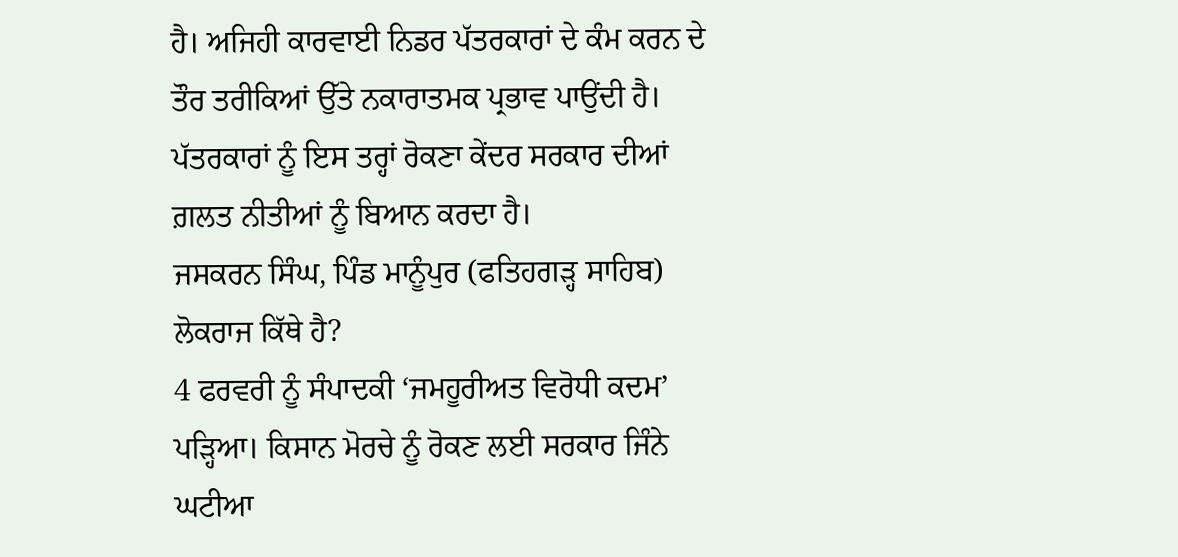ਹੈ। ਅਜਿਹੀ ਕਾਰਵਾਈ ਨਿਡਰ ਪੱਤਰਕਾਰਾਂ ਦੇ ਕੰਮ ਕਰਨ ਦੇ ਤੌਰ ਤਰੀਕਿਆਂ ਉੱਤੇ ਨਕਾਰਾਤਮਕ ਪ੍ਰਭਾਵ ਪਾਉਂਦੀ ਹੈ। ਪੱਤਰਕਾਰਾਂ ਨੂੰ ਇਸ ਤਰ੍ਹਾਂ ਰੋਕਣਾ ਕੇਂਦਰ ਸਰਕਾਰ ਦੀਆਂ ਗ਼ਲਤ ਨੀਤੀਆਂ ਨੂੰ ਬਿਆਨ ਕਰਦਾ ਹੈ।
ਜਸਕਰਨ ਸਿੰਘ, ਪਿੰਡ ਮਾਨੂੰਪੁਰ (ਫਤਿਹਗੜ੍ਹ ਸਾਹਿਬ)
ਲੋਕਰਾਜ ਕਿੱਥੇ ਹੈ?
4 ਫਰਵਰੀ ਨੂੰ ਸੰਪਾਦਕੀ ‘ਜਮਹੂਰੀਅਤ ਵਿਰੋਧੀ ਕਦਮ’ ਪੜ੍ਹਿਆ। ਕਿਸਾਨ ਮੋਰਚੇ ਨੂੰ ਰੋਕਣ ਲਈ ਸਰਕਾਰ ਜਿੰਨੇ ਘਟੀਆ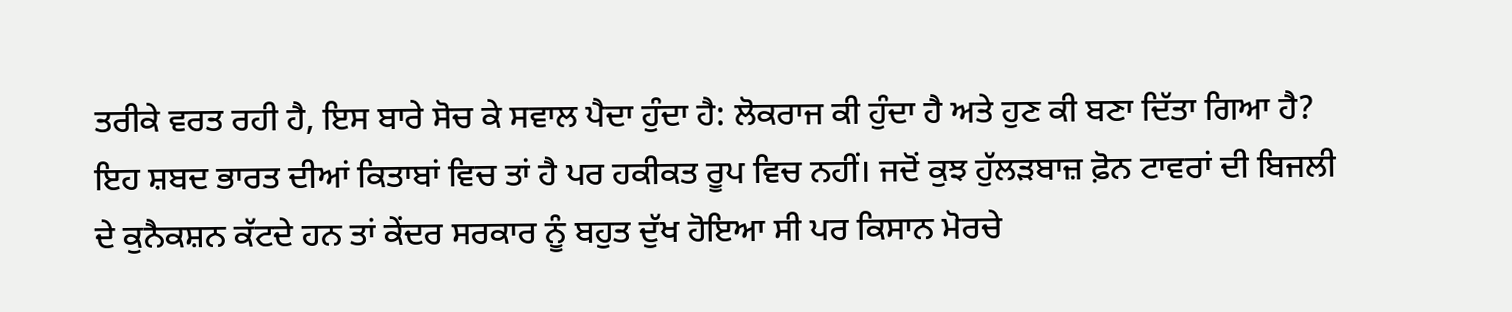ਤਰੀਕੇ ਵਰਤ ਰਹੀ ਹੈ, ਇਸ ਬਾਰੇ ਸੋਚ ਕੇ ਸਵਾਲ ਪੈਦਾ ਹੁੰਦਾ ਹੈ: ਲੋਕਰਾਜ ਕੀ ਹੁੰਦਾ ਹੈ ਅਤੇ ਹੁਣ ਕੀ ਬਣਾ ਦਿੱਤਾ ਗਿਆ ਹੈ? ਇਹ ਸ਼ਬਦ ਭਾਰਤ ਦੀਆਂ ਕਿਤਾਬਾਂ ਵਿਚ ਤਾਂ ਹੈ ਪਰ ਹਕੀਕਤ ਰੂਪ ਵਿਚ ਨਹੀਂ। ਜਦੋਂ ਕੁਝ ਹੁੱਲੜਬਾਜ਼ ਫ਼ੋਨ ਟਾਵਰਾਂ ਦੀ ਬਿਜਲੀ ਦੇ ਕੁਨੈਕਸ਼ਨ ਕੱਟਦੇ ਹਨ ਤਾਂ ਕੇਂਦਰ ਸਰਕਾਰ ਨੂੰ ਬਹੁਤ ਦੁੱਖ ਹੋਇਆ ਸੀ ਪਰ ਕਿਸਾਨ ਮੋਰਚੇ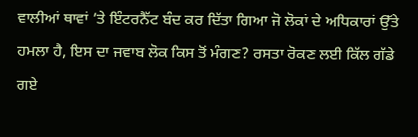ਵਾਲੀਆਂ ਥਾਵਾਂ ’ਤੇ ਇੰਟਰਨੈੱਟ ਬੰਦ ਕਰ ਦਿੱਤਾ ਗਿਆ ਜੋ ਲੋਕਾਂ ਦੇ ਅਧਿਕਾਰਾਂ ਉੱਤੇ ਹਮਲਾ ਹੈ, ਇਸ ਦਾ ਜਵਾਬ ਲੋਕ ਕਿਸ ਤੋਂ ਮੰਗਣ? ਰਸਤਾ ਰੋਕਣ ਲਈ ਕਿੱਲ ਗੱਡੇ ਗਏ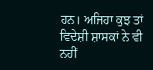ਹਨ। ਅਜਿਹਾ ਕੁਝ ਤਾਂ ਵਿਦੇਸ਼ੀ ਸ਼ਾਸਕਾਂ ਨੇ ਵੀ ਨਹੀਂ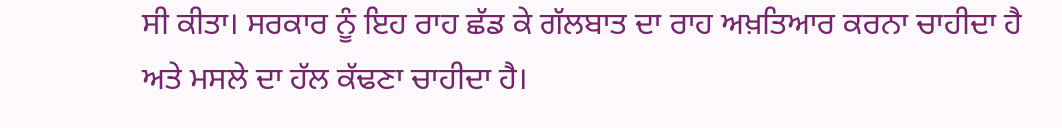ਸੀ ਕੀਤਾ। ਸਰਕਾਰ ਨੂੰ ਇਹ ਰਾਹ ਛੱਡ ਕੇ ਗੱਲਬਾਤ ਦਾ ਰਾਹ ਅਖ਼ਤਿਆਰ ਕਰਨਾ ਚਾਹੀਦਾ ਹੈ ਅਤੇ ਮਸਲੇ ਦਾ ਹੱਲ ਕੱਢਣਾ ਚਾਹੀਦਾ ਹੈ।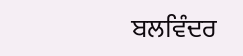ਬਲਵਿੰਦਰ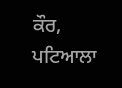ਕੌਰ, ਪਟਿਆਲਾ